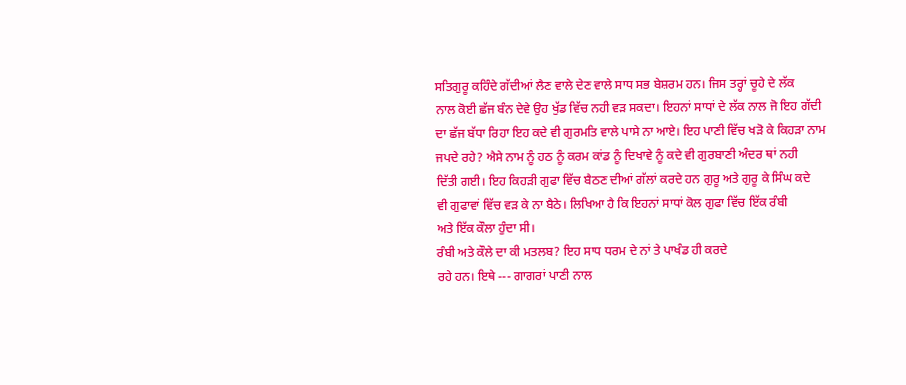ਸਤਿਗੁਰੂ ਕਹਿੰਦੇ ਗੱਦੀਆਂ ਲੈਣ ਵਾਲੇ ਦੇਣ ਵਾਲੇ ਸਾਧ ਸਭ ਬੇਸ਼ਰਮ ਹਨ। ਜਿਸ ਤਰ੍ਹਾਂ ਚੂਹੇ ਦੇ ਲੱਕ
ਨਾਲ ਕੋਈ ਛੱਜ ਬੰਨ ਦੇਵੇ ਉਹ ਖੁੱਡ ਵਿੱਚ ਨਹੀ ਵੜ ਸਕਦਾ। ਇਹਨਾਂ ਸਾਧਾਂ ਦੇ ਲੱਕ ਨਾਲ ਜੋ ਇਹ ਗੱਦੀ
ਦਾ ਛੱਜ ਬੱਧਾ ਰਿਹਾ ਇਹ ਕਦੇ ਵੀ ਗੁਰਮਤਿ ਵਾਲੇ ਪਾਸੇ ਨਾ ਆਏ। ਇਹ ਪਾਣੀ ਵਿੱਚ ਖੜੋ ਕੇ ਕਿਹੜਾ ਨਾਮ
ਜਪਦੇ ਰਹੇ? ਐਸੇ ਨਾਮ ਨੂੰ ਹਠ ਨੂੰ ਕਰਮ ਕਾਂਡ ਨੂੰ ਦਿਖਾਵੇ ਨੂੰ ਕਦੇ ਵੀ ਗੁਰਬਾਣੀ ਅੰਦਰ ਥਾਂ ਨਹੀ
ਦਿੱਤੀ ਗਈ। ਇਹ ਕਿਹੜੀ ਗੁਫਾ ਵਿੱਚ ਬੈਠਣ ਦੀਆਂ ਗੱਲਾਂ ਕਰਦੇ ਹਨ ਗੁਰੂ ਅਤੇ ਗੁਰੂ ਕੇ ਸਿੰਘ ਕਦੇ
ਵੀ ਗੁਫਾਵਾਂ ਵਿੱਚ ਵੜ ਕੇ ਨਾ ਬੈਠੇ। ਲਿਖਿਆ ਹੈ ਕਿ ਇਹਨਾਂ ਸਾਧਾਂ ਕੋਲ ਗੁਫਾ ਵਿੱਚ ਇੱਕ ਰੰਬੀ
ਅਤੇ ਇੱਕ ਕੌਲਾ ਹੁੰਦਾ ਸੀ।
ਰੰਬੀ ਅਤੇ ਕੌਲੇ ਦਾ ਕੀ ਮਤਲਬ? ਇਹ ਸਾਧ ਧਰਮ ਦੇ ਨਾਂ ਤੇ ਪਾਖੰਡ ਹੀ ਕਰਦੇ
ਰਹੇ ਹਨ। ਇਥੇ --- ਗਾਗਰਾਂ ਪਾਣੀ ਨਾਲ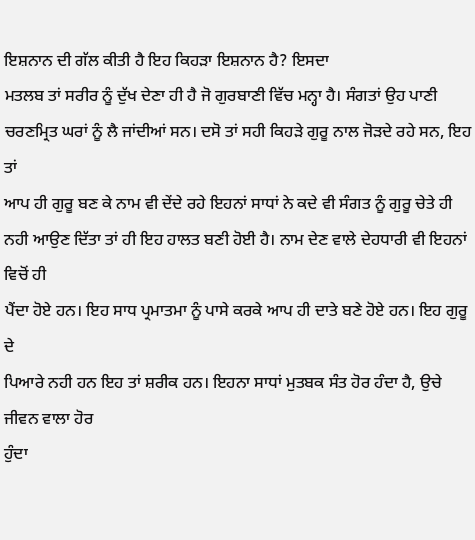ਇਸ਼ਨਾਨ ਦੀ ਗੱਲ ਕੀਤੀ ਹੈ ਇਹ ਕਿਹੜਾ ਇਸ਼ਨਾਨ ਹੈ? ਇਸਦਾ
ਮਤਲਬ ਤਾਂ ਸਰੀਰ ਨੂੰ ਦੁੱਖ ਦੇਣਾ ਹੀ ਹੈ ਜੋ ਗੁਰਬਾਣੀ ਵਿੱਚ ਮਨ੍ਹਾ ਹੈ। ਸੰਗਤਾਂ ਉਹ ਪਾਣੀ
ਚਰਣਮ੍ਰਿਤ ਘਰਾਂ ਨੂੰ ਲੈ ਜਾਂਦੀਆਂ ਸਨ। ਦਸੋ ਤਾਂ ਸਹੀ ਕਿਹੜੇ ਗੁਰੂ ਨਾਲ ਜੋੜਦੇ ਰਹੇ ਸਨ, ਇਹ ਤਾਂ
ਆਪ ਹੀ ਗੁਰੂ ਬਣ ਕੇ ਨਾਮ ਵੀ ਦੇਂਦੇ ਰਹੇ ਇਹਨਾਂ ਸਾਧਾਂ ਨੇ ਕਦੇ ਵੀ ਸੰਗਤ ਨੂੰ ਗੁਰੂ ਚੇਤੇ ਹੀ
ਨਹੀ ਆਉਣ ਦਿੱਤਾ ਤਾਂ ਹੀ ਇਹ ਹਾਲਤ ਬਣੀ ਹੋਈ ਹੈ। ਨਾਮ ਦੇਣ ਵਾਲੇ ਦੇਹਧਾਰੀ ਵੀ ਇਹਨਾਂ ਵਿਚੋਂ ਹੀ
ਪੈਂਦਾ ਹੋਏ ਹਨ। ਇਹ ਸਾਧ ਪ੍ਰਮਾਤਮਾ ਨੂੰ ਪਾਸੇ ਕਰਕੇ ਆਪ ਹੀ ਦਾਤੇ ਬਣੇ ਹੋਏ ਹਨ। ਇਹ ਗੁਰੂ ਦੇ
ਪਿਆਰੇ ਨਹੀ ਹਨ ਇਹ ਤਾਂ ਸ਼ਰੀਕ ਹਨ। ਇਹਨਾ ਸਾਧਾਂ ਮੁਤਬਕ ਸੰਤ ਹੋਰ ਹੰਦਾ ਹੈ, ਉਚੇ ਜੀਵਨ ਵਾਲਾ ਹੋਰ
ਹੁੰਦਾ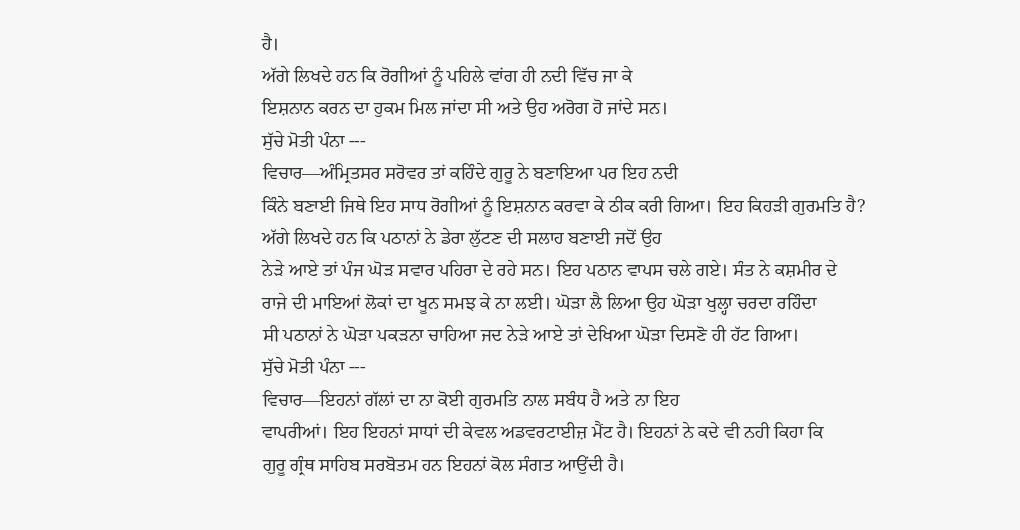ਹੈ।
ਅੱਗੇ ਲਿਖਦੇ ਹਨ ਕਿ ਰੋਗੀਆਂ ਨੂੰ ਪਹਿਲੇ ਵਾਂਗ ਹੀ ਨਦੀ ਵਿੱਚ ਜਾ ਕੇ
ਇਸ਼ਨਾਨ ਕਰਨ ਦਾ ਹੁਕਮ ਮਿਲ ਜਾਂਦਾ ਸੀ ਅਤੇ ਉਹ ਅਰੋਗ ਹੋ ਜਾਂਦੇ ਸਨ।
ਸੁੱਚੇ ਮੋਤੀ ਪੰਨਾ ---
ਵਿਚਾਰ—ਅੰਮ੍ਰਿਤਸਰ ਸਰੋਵਰ ਤਾਂ ਕਹਿੰਦੇ ਗੁਰੂ ਨੇ ਬਣਾਇਆ ਪਰ ਇਹ ਨਦੀ
ਕਿੰਨੇ ਬਣਾਈ ਜਿਥੇ ਇਹ ਸਾਧ ਰੋਗੀਆਂ ਨੂੰ ਇਸ਼ਨਾਨ ਕਰਵਾ ਕੇ ਠੀਕ ਕਰੀ ਗਿਆ। ਇਹ ਕਿਹੜੀ ਗੁਰਮਤਿ ਹੈ?
ਅੱਗੇ ਲਿਖਦੇ ਹਨ ਕਿ ਪਠਾਨਾਂ ਨੇ ਡੇਰਾ ਲੁੱਟਣ ਦੀ ਸਲਾਹ ਬਣਾਈ ਜਦੋਂ ਉਹ
ਨੇੜੇ ਆਏ ਤਾਂ ਪੰਜ ਘੋੜ ਸਵਾਰ ਪਹਿਰਾ ਦੇ ਰਹੇ ਸਨ। ਇਹ ਪਠਾਨ ਵਾਪਸ ਚਲੇ ਗਏ। ਸੰਤ ਨੇ ਕਸ਼ਮੀਰ ਦੇ
ਰਾਜੇ ਦੀ ਮਾਇਆਂ ਲੋਕਾਂ ਦਾ ਖੂਨ ਸਮਝ ਕੇ ਨਾ ਲਈ। ਘੋੜਾ ਲੈ ਲਿਆ ਉਹ ਘੋੜਾ ਖੁਲ੍ਹਾ ਚਰਦਾ ਰਹਿੰਦਾ
ਸੀ ਪਠਾਨਾਂ ਨੇ ਘੋੜਾ ਪਕੜਨਾ ਚਾਹਿਆ ਜਦ ਨੇੜੇ ਆਏ ਤਾਂ ਦੇਖਿਆ ਘੋੜਾ ਦਿਸਣੋ ਹੀ ਹੱਟ ਗਿਆ।
ਸੁੱਚੇ ਮੋਤੀ ਪੰਨਾ ---
ਵਿਚਾਰ—ਇਹਨਾਂ ਗੱਲਾਂ ਦਾ ਨਾ ਕੋਈ ਗੁਰਮਤਿ ਨਾਲ ਸਬੰਧ ਹੈ ਅਤੇ ਨਾ ਇਹ
ਵਾਪਰੀਆਂ। ਇਹ ਇਹਨਾਂ ਸਾਧਾਂ ਦੀ ਕੇਵਲ ਅਡਵਰਟਾਈਜ਼ ਮੈਂਟ ਹੈ। ਇਹਨਾਂ ਨੇ ਕਦੇ ਵੀ ਨਹੀ ਕਿਹਾ ਕਿ
ਗੁਰੂ ਗ੍ਰੰਥ ਸਾਹਿਬ ਸਰਬੋਤਮ ਹਨ ਇਹਨਾਂ ਕੋਲ ਸੰਗਤ ਆਉਂਦੀ ਹੈ।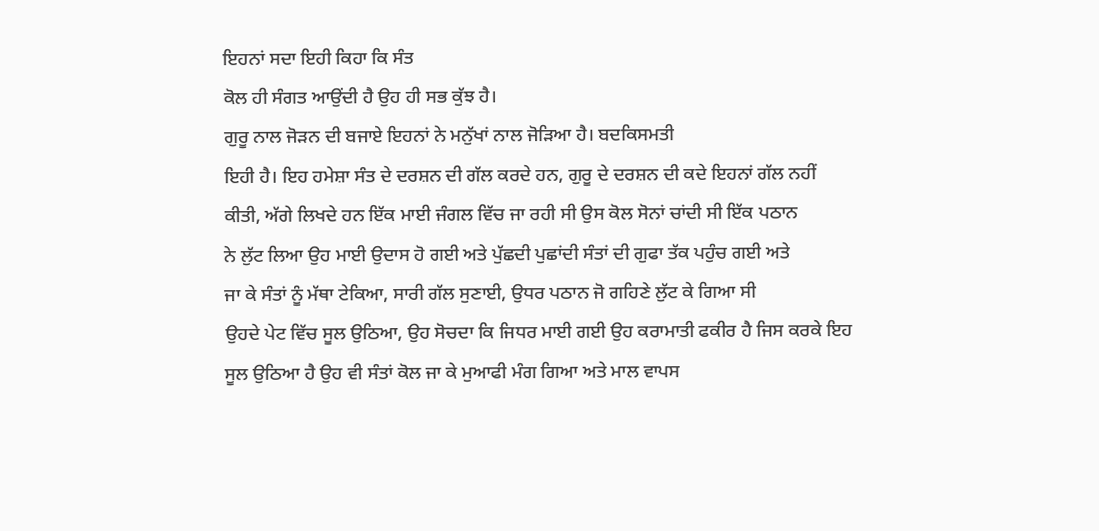ਇਹਨਾਂ ਸਦਾ ਇਹੀ ਕਿਹਾ ਕਿ ਸੰਤ
ਕੋਲ ਹੀ ਸੰਗਤ ਆਉਂਦੀ ਹੈ ਉਹ ਹੀ ਸਭ ਕੁੱਝ ਹੈ।
ਗੁਰੂ ਨਾਲ ਜੋੜਨ ਦੀ ਬਜਾਏ ਇਹਨਾਂ ਨੇ ਮਨੁੱਖਾਂ ਨਾਲ ਜੋੜਿਆ ਹੈ। ਬਦਕਿਸਮਤੀ
ਇਹੀ ਹੈ। ਇਹ ਹਮੇਸ਼ਾ ਸੰਤ ਦੇ ਦਰਸ਼ਨ ਦੀ ਗੱਲ ਕਰਦੇ ਹਨ, ਗੁਰੂ ਦੇ ਦਰਸ਼ਨ ਦੀ ਕਦੇ ਇਹਨਾਂ ਗੱਲ ਨਹੀਂ
ਕੀਤੀ, ਅੱਗੇ ਲਿਖਦੇ ਹਨ ਇੱਕ ਮਾਈ ਜੰਗਲ ਵਿੱਚ ਜਾ ਰਹੀ ਸੀ ਉਸ ਕੋਲ ਸੋਨਾਂ ਚਾਂਦੀ ਸੀ ਇੱਕ ਪਠਾਨ
ਨੇ ਲੁੱਟ ਲਿਆ ਉਹ ਮਾਈ ਉਦਾਸ ਹੋ ਗਈ ਅਤੇ ਪੁੱਛਦੀ ਪੁਛਾਂਦੀ ਸੰਤਾਂ ਦੀ ਗੁਫਾ ਤੱਕ ਪਹੁੰਚ ਗਈ ਅਤੇ
ਜਾ ਕੇ ਸੰਤਾਂ ਨੂੰ ਮੱਥਾ ਟੇਕਿਆ, ਸਾਰੀ ਗੱਲ ਸੁਣਾਈ, ਉਧਰ ਪਠਾਨ ਜੋ ਗਹਿਣੇ ਲੁੱਟ ਕੇ ਗਿਆ ਸੀ
ਉਹਦੇ ਪੇਟ ਵਿੱਚ ਸੂਲ ਉਠਿਆ, ਉਹ ਸੋਚਦਾ ਕਿ ਜਿਧਰ ਮਾਈ ਗਈ ਉਹ ਕਰਾਮਾਤੀ ਫਕੀਰ ਹੈ ਜਿਸ ਕਰਕੇ ਇਹ
ਸੂਲ ਉਠਿਆ ਹੈ ਉਹ ਵੀ ਸੰਤਾਂ ਕੋਲ ਜਾ ਕੇ ਮੁਆਫੀ ਮੰਗ ਗਿਆ ਅਤੇ ਮਾਲ ਵਾਪਸ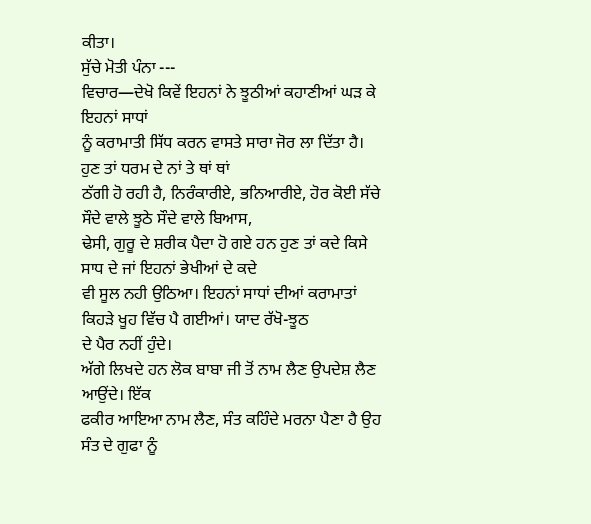ਕੀਤਾ।
ਸੁੱਚੇ ਮੋਤੀ ਪੰਨਾ ---
ਵਿਚਾਰ—ਦੇਖੋ ਕਿਵੇਂ ਇਹਨਾਂ ਨੇ ਝੂਠੀਆਂ ਕਹਾਣੀਆਂ ਘੜ ਕੇ ਇਹਨਾਂ ਸਾਧਾਂ
ਨੂੰ ਕਰਾਮਾਤੀ ਸਿੱਧ ਕਰਨ ਵਾਸਤੇ ਸਾਰਾ ਜੋਰ ਲਾ ਦਿੱਤਾ ਹੈ। ਹੁਣ ਤਾਂ ਧਰਮ ਦੇ ਨਾਂ ਤੇ ਥਾਂ ਥਾਂ
ਠੱਗੀ ਹੋ ਰਹੀ ਹੈ, ਨਿਰੰਕਾਰੀਏ, ਭਨਿਆਰੀਏ, ਹੋਰ ਕੋਈ ਸੱਚੇ ਸੌਦੇ ਵਾਲੇ ਝੂਠੇ ਸੌਦੇ ਵਾਲੇ ਬਿਆਸ,
ਢੇਸੀ, ਗੁਰੂ ਦੇ ਸ਼ਰੀਕ ਪੈਦਾ ਹੋ ਗਏ ਹਨ ਹੁਣ ਤਾਂ ਕਦੇ ਕਿਸੇ ਸਾਧ ਦੇ ਜਾਂ ਇਹਨਾਂ ਭੇਖੀਆਂ ਦੇ ਕਦੇ
ਵੀ ਸੂਲ ਨਹੀ ਉਠਿਆ। ਇਹਨਾਂ ਸਾਧਾਂ ਦੀਆਂ ਕਰਾਮਾਤਾਂ ਕਿਹੜੇ ਖੂਹ ਵਿੱਚ ਪੈ ਗਈਆਂ। ਯਾਦ ਰੱਖੋ-ਝੂਠ
ਦੇ ਪੈਰ ਨਹੀਂ ਹੁੰਦੇ।
ਅੱਗੇ ਲਿਖਦੇ ਹਨ ਲੋਕ ਬਾਬਾ ਜੀ ਤੋਂ ਨਾਮ ਲੈਣ ਉਪਦੇਸ਼ ਲੈਣ ਆਉਂਦੇ। ਇੱਕ
ਫਕੀਰ ਆਇਆ ਨਾਮ ਲੈਣ, ਸੰਤ ਕਹਿੰਦੇ ਮਰਨਾ ਪੈਣਾ ਹੈ ਉਹ ਸੰਤ ਦੇ ਗੁਫਾ ਨੂੰ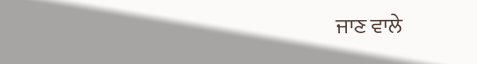ਜਾਣ ਵਾਲੇ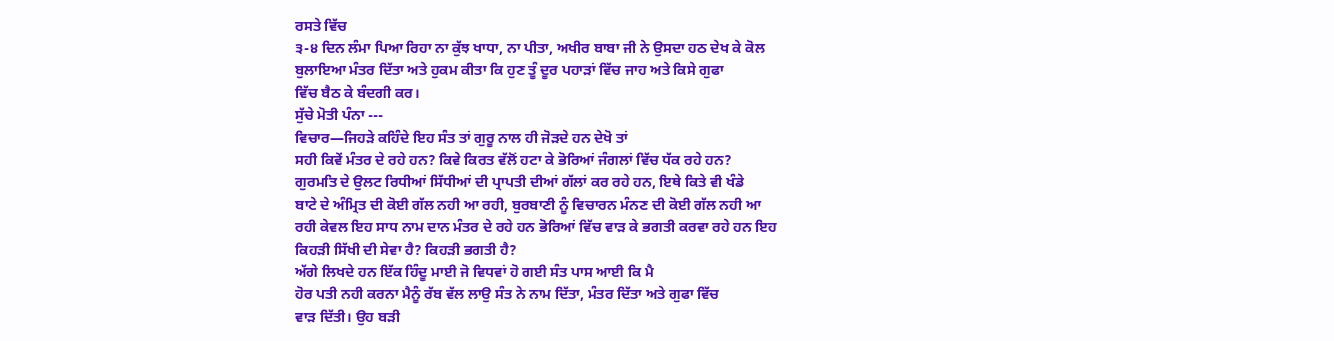ਰਸਤੇ ਵਿੱਚ
੩-੪ ਦਿਨ ਲੰਮਾ ਪਿਆ ਰਿਹਾ ਨਾ ਕੁੱਝ ਖਾਧਾ, ਨਾ ਪੀਤਾ, ਅਖੀਰ ਬਾਬਾ ਜੀ ਨੇ ਉਸਦਾ ਹਠ ਦੇਖ ਕੇ ਕੋਲ
ਬੁਲਾਇਆ ਮੰਤਰ ਦਿੱਤਾ ਅਤੇ ਹੁਕਮ ਕੀਤਾ ਕਿ ਹੁਣ ਤੂੰ ਦੂਰ ਪਹਾੜਾਂ ਵਿੱਚ ਜਾਹ ਅਤੇ ਕਿਸੇ ਗੁਫਾ
ਵਿੱਚ ਬੈਠ ਕੇ ਬੰਦਗੀ ਕਰ।
ਸੁੱਚੇ ਮੋਤੀ ਪੰਨਾ ---
ਵਿਚਾਰ—ਜਿਹੜੇ ਕਹਿੰਦੇ ਇਹ ਸੰਤ ਤਾਂ ਗੁਰੂ ਨਾਲ ਹੀ ਜੋੜਦੇ ਹਨ ਦੇਖੋ ਤਾਂ
ਸਹੀ ਕਿਵੇਂ ਮੰਤਰ ਦੇ ਰਹੇ ਹਨ? ਕਿਵੇ ਕਿਰਤ ਵੱਲੋਂ ਹਟਾ ਕੇ ਭੋਰਿਆਂ ਜੰਗਲਾਂ ਵਿੱਚ ਧੱਕ ਰਹੇ ਹਨ?
ਗੁਰਮਤਿ ਦੇ ਉਲਟ ਰਿਧੀਆਂ ਸਿੱਧੀਆਂ ਦੀ ਪ੍ਰਾਪਤੀ ਦੀਆਂ ਗੱਲਾਂ ਕਰ ਰਹੇ ਹਨ, ਇਥੇ ਕਿਤੇ ਵੀ ਖੰਡੇ
ਬਾਟੇ ਦੇ ਅੰਮ੍ਰਿਤ ਦੀ ਕੋਈ ਗੱਲ ਨਹੀ ਆ ਰਹੀ, ਬੁਰਬਾਣੀ ਨੂੰ ਵਿਚਾਰਨ ਮੰਨਣ ਦੀ ਕੋਈ ਗੱਲ ਨਹੀ ਆ
ਰਹੀ ਕੇਵਲ ਇਹ ਸਾਧ ਨਾਮ ਦਾਨ ਮੰਤਰ ਦੇ ਰਹੇ ਹਨ ਭੋਰਿਆਂ ਵਿੱਚ ਵਾੜ ਕੇ ਭਗਤੀ ਕਰਵਾ ਰਹੇ ਹਨ ਇਹ
ਕਿਹੜੀ ਸਿੱਖੀ ਦੀ ਸੇਵਾ ਹੈ? ਕਿਹੜੀ ਭਗਤੀ ਹੈ?
ਅੱਗੇ ਲਿਖਦੇ ਹਨ ਇੱਕ ਹਿੰਦੂ ਮਾਈ ਜੋ ਵਿਧਵਾਂ ਹੋ ਗਈ ਸੰਤ ਪਾਸ ਆਈ ਕਿ ਮੈ
ਹੋਰ ਪਤੀ ਨਹੀ ਕਰਨਾ ਮੈਨੂੰ ਰੱਬ ਵੱਲ ਲਾਉ ਸੰਤ ਨੇ ਨਾਮ ਦਿੱਤਾ, ਮੰਤਰ ਦਿੱਤਾ ਅਤੇ ਗੁਫਾ ਵਿੱਚ
ਵਾੜ ਦਿੱਤੀ। ਉਹ ਬੜੀ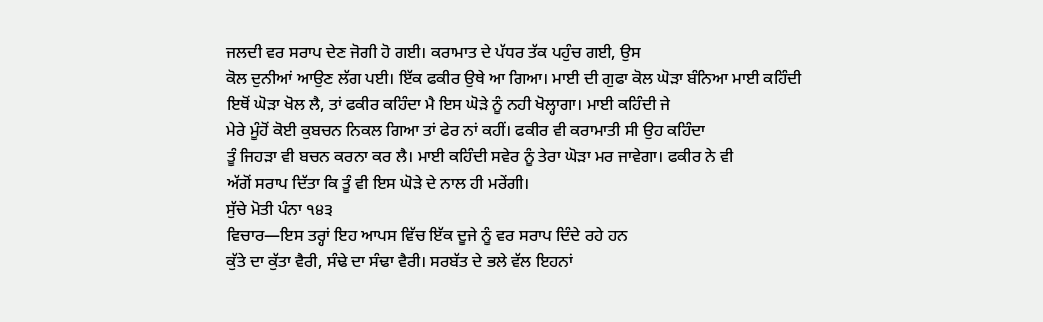ਜਲਦੀ ਵਰ ਸਰਾਪ ਦੇਣ ਜੋਗੀ ਹੋ ਗਈ। ਕਰਾਮਾਤ ਦੇ ਪੱਧਰ ਤੱਕ ਪਹੁੰਚ ਗਈ, ਉਸ
ਕੋਲ ਦੁਨੀਆਂ ਆਉਣ ਲੱਗ ਪਈ। ਇੱਕ ਫਕੀਰ ਉਥੇ ਆ ਗਿਆ। ਮਾਈ ਦੀ ਗੁਫਾ ਕੋਲ ਘੋੜਾ ਬੰਨਿਆ ਮਾਈ ਕਹਿੰਦੀ
ਇਥੋਂ ਘੋੜਾ ਖੋਲ ਲੈ, ਤਾਂ ਫਕੀਰ ਕਹਿੰਦਾ ਮੈ ਇਸ ਘੋੜੇ ਨੂੰ ਨਹੀ ਖੋਲ੍ਹਾਗਾ। ਮਾਈ ਕਹਿੰਦੀ ਜੇ
ਮੇਰੇ ਮੂੰਹੋਂ ਕੋਈ ਕੁਬਚਨ ਨਿਕਲ ਗਿਆ ਤਾਂ ਫੇਰ ਨਾਂ ਕਹੀਂ। ਫਕੀਰ ਵੀ ਕਰਾਮਾਤੀ ਸੀ ਉਹ ਕਹਿੰਦਾ
ਤੂੰ ਜਿਹੜਾ ਵੀ ਬਚਨ ਕਰਨਾ ਕਰ ਲੈ। ਮਾਈ ਕਹਿੰਦੀ ਸਵੇਰ ਨੂੰ ਤੇਰਾ ਘੋੜਾ ਮਰ ਜਾਵੇਗਾ। ਫਕੀਰ ਨੇ ਵੀ
ਅੱਗੋਂ ਸਰਾਪ ਦਿੱਤਾ ਕਿ ਤੂੰ ਵੀ ਇਸ ਘੋੜੇ ਦੇ ਨਾਲ ਹੀ ਮਰੇਂਗੀ।
ਸੁੱਚੇ ਮੋਤੀ ਪੰਨਾ ੧੪੩
ਵਿਚਾਰ—ਇਸ ਤਰ੍ਹਾਂ ਇਹ ਆਪਸ ਵਿੱਚ ਇੱਕ ਦੂਜੇ ਨੂੰ ਵਰ ਸਰਾਪ ਦਿੰਦੇ ਰਹੇ ਹਨ
ਕੁੱਤੇ ਦਾ ਕੁੱਤਾ ਵੈਰੀ, ਸੰਢੇ ਦਾ ਸੰਢਾ ਵੈਰੀ। ਸਰਬੱਤ ਦੇ ਭਲੇ ਵੱਲ ਇਹਨਾਂ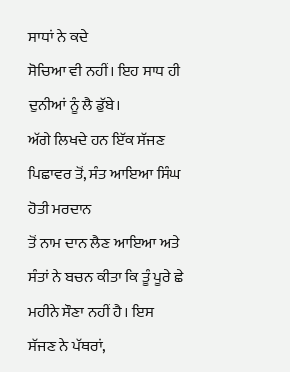ਸਾਧਾਂ ਨੇ ਕਦੇ
ਸੋਚਿਆ ਵੀ ਨਹੀਂ। ਇਹ ਸਾਧ ਹੀ ਦੁਨੀਆਂ ਨੂੰ ਲੈ ਡੁੱਬੇ।
ਅੱਗੇ ਲਿਖਦੇ ਹਨ ਇੱਕ ਸੱਜਣ ਪਿਛਾਵਰ ਤੋਂ, ਸੰਤ ਆਇਆ ਸਿੰਘ ਹੋਤੀ ਮਰਦਾਨ
ਤੋਂ ਨਾਮ ਦਾਨ ਲੈਣ ਆਇਆ ਅਤੇ ਸੰਤਾਂ ਨੇ ਬਚਨ ਕੀਤਾ ਕਿ ਤੂੰ ਪੂਰੇ ਛੇ ਮਹੀਨੇ ਸੌਣਾ ਨਹੀਂ ਹੈ। ਇਸ
ਸੱਜਣ ਨੇ ਪੱਥਰਾਂ,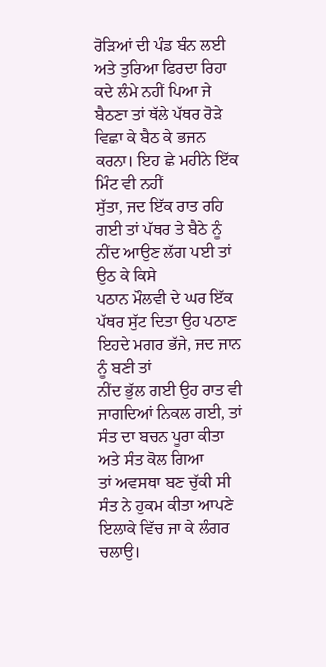ਰੋੜਿਆਂ ਦੀ ਪੰਡ ਬੰਨ ਲਈ ਅਤੇ ਤੁਰਿਆ ਫਿਰਦਾ ਰਿਹਾ ਕਦੇ ਲੰਮੇ ਨਹੀਂ ਪਿਆ ਜੇ
ਬੈਠਣਾ ਤਾਂ ਥੱਲੇ ਪੱਥਰ ਰੋੜੇ ਵਿਛਾ ਕੇ ਬੈਠ ਕੇ ਭਜਨ ਕਰਨਾ। ਇਹ ਛੇ ਮਹੀਨੇ ਇੱਕ ਮਿੰਟ ਵੀ ਨਹੀਂ
ਸੁੱਤਾ, ਜਦ ਇੱਕ ਰਾਤ ਰਹਿ ਗਈ ਤਾਂ ਪੱਥਰ ਤੇ ਬੈਠੇ ਨੂੰ ਨੀਂਦ ਆਉਣ ਲੱਗ ਪਈ ਤਾਂ ਉਠ ਕੇ ਕਿਸੇ
ਪਠਾਨ ਮੌਲਵੀ ਦੇ ਘਰ ਇੱਕ ਪੱਥਰ ਸੁੱਟ ਦਿਤਾ ਉਹ ਪਠਾਣ ਇਹਦੇ ਮਗਰ ਭੱਜੇ, ਜਦ ਜਾਨ ਨੂੰ ਬਣੀ ਤਾਂ
ਨੀਂਦ ਭੁੱਲ ਗਈ ਉਹ ਰਾਤ ਵੀ ਜਾਗਦਿਆਂ ਨਿਕਲ ਗਈ, ਤਾਂ ਸੰਤ ਦਾ ਬਚਨ ਪੂਰਾ ਕੀਤਾ ਅਤੇ ਸੰਤ ਕੋਲ ਗਿਆ
ਤਾਂ ਅਵਸਥਾ ਬਣ ਚੁੱਕੀ ਸੀ ਸੰਤ ਨੇ ਹੁਕਮ ਕੀਤਾ ਆਪਣੇ ਇਲਾਕੇ ਵਿੱਚ ਜਾ ਕੇ ਲੰਗਰ ਚਲਾਉ।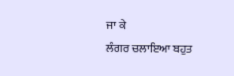ਜਾ ਕੇ
ਲੰਗਰ ਚਲਾਇਆ ਬਹੁਤ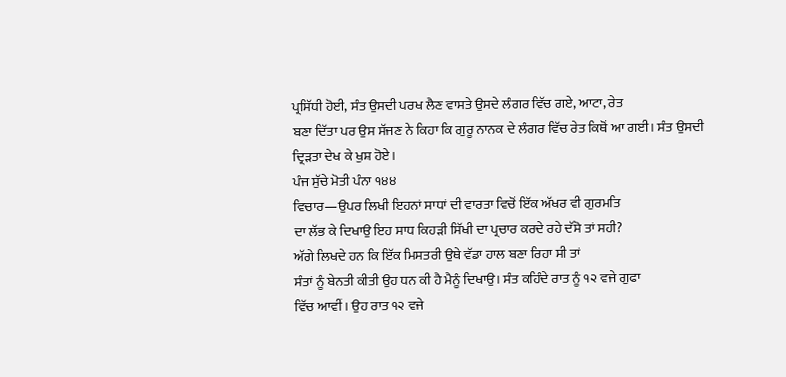ਪ੍ਰਸਿੱਧੀ ਹੋਈ, ਸੰਤ ਉਸਦੀ ਪਰਖ ਲੈਣ ਵਾਸਤੇ ਉਸਦੇ ਲੰਗਰ ਵਿੱਚ ਗਏ, ਆਟਾ, ਰੇਤ
ਬਣਾ ਦਿੱਤਾ ਪਰ ਉਸ ਸੱਜਣ ਨੇ ਕਿਹਾ ਕਿ ਗੁਰੂ ਨਾਨਕ ਦੇ ਲੰਗਰ ਵਿੱਚ ਰੇਤ ਕਿਥੋਂ ਆ ਗਈ। ਸੰਤ ਉਸਦੀ
ਦ੍ਰਿੜਤਾ ਦੇਖ ਕੇ ਖੁਸ਼ ਹੋਏ।
ਪੰਜ ਸੁੱਚੇ ਮੋਤੀ ਪੰਨਾ ੧੪੪
ਵਿਚਾਰ—ਉਪਰ ਲਿਖੀ ਇਹਨਾਂ ਸਾਧਾਂ ਦੀ ਵਾਰਤਾ ਵਿਚੋਂ ਇੱਕ ਅੱਖਰ ਵੀ ਗੁਰਮਤਿ
ਦਾ ਲੱਭ ਕੇ ਦਿਖਾਉ ਇਹ ਸਾਧ ਕਿਹੜੀ ਸਿੱਖੀ ਦਾ ਪ੍ਰਚਾਰ ਕਰਦੇ ਰਹੇ ਦੱਸੋ ਤਾਂ ਸਹੀ?
ਅੱਗੇ ਲਿਖਦੇ ਹਨ ਕਿ ਇੱਕ ਮਿਸਤਰੀ ਉਥੇ ਵੱਡਾ ਹਾਲ ਬਣਾ ਰਿਹਾ ਸੀ ਤਾਂ
ਸੰਤਾਂ ਨੂੰ ਬੇਨਤੀ ਕੀਤੀ ਉਹ ਧਨ ਕੀ ਹੈ ਮੈਨੂੰ ਦਿਖਾਉ। ਸੰਤ ਕਹਿੰਦੇ ਰਾਤ ਨੂੰ ੧੨ ਵਜੇ ਗੁਫਾ
ਵਿੱਚ ਆਵੀਂ। ਉਹ ਰਾਤ ੧੨ ਵਜੇ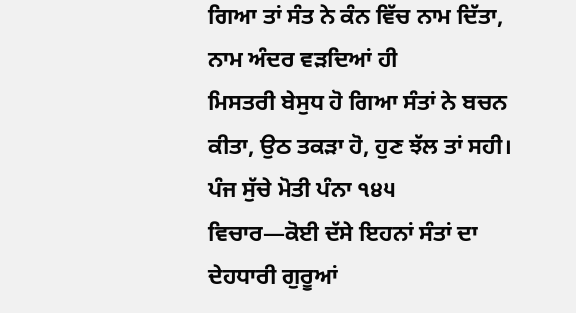ਗਿਆ ਤਾਂ ਸੰਤ ਨੇ ਕੰਨ ਵਿੱਚ ਨਾਮ ਦਿੱਤਾ, ਨਾਮ ਅੰਦਰ ਵੜਦਿਆਂ ਹੀ
ਮਿਸਤਰੀ ਬੇਸੁਧ ਹੋ ਗਿਆ ਸੰਤਾਂ ਨੇ ਬਚਨ ਕੀਤਾ, ਉਠ ਤਕੜਾ ਹੋ, ਹੁਣ ਝੱਲ ਤਾਂ ਸਹੀ।
ਪੰਜ ਸੁੱਚੇ ਮੋਤੀ ਪੰਨਾ ੧੪੫
ਵਿਚਾਰ—ਕੋਈ ਦੱਸੇ ਇਹਨਾਂ ਸੰਤਾਂ ਦਾ ਦੇਹਧਾਰੀ ਗੁਰੂਆਂ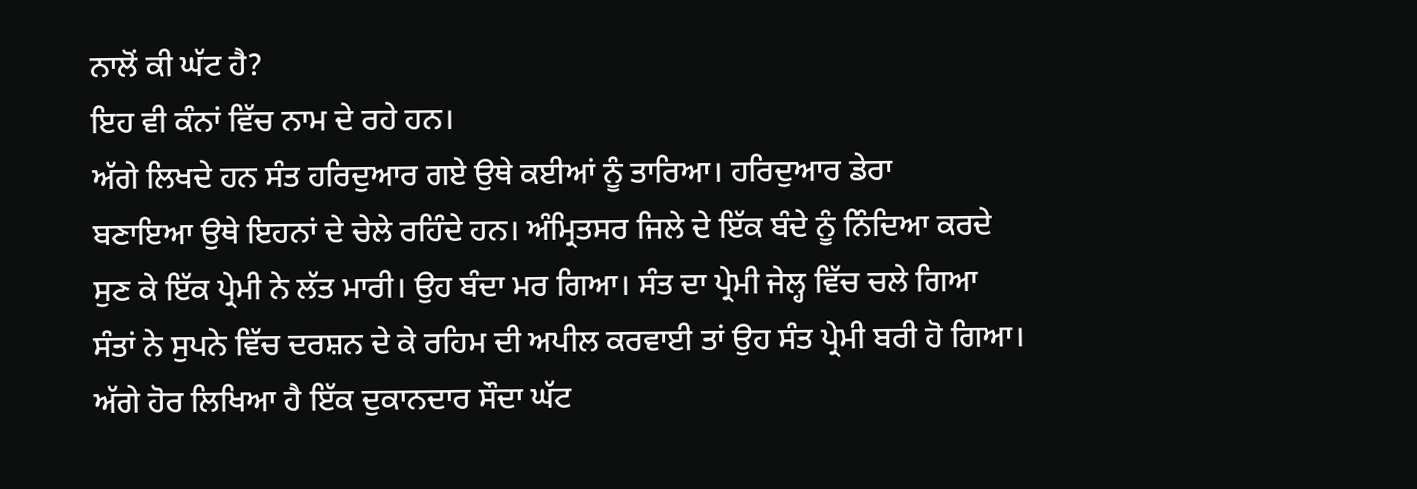ਨਾਲੋਂ ਕੀ ਘੱਟ ਹੈ?
ਇਹ ਵੀ ਕੰਨਾਂ ਵਿੱਚ ਨਾਮ ਦੇ ਰਹੇ ਹਨ।
ਅੱਗੇ ਲਿਖਦੇ ਹਨ ਸੰਤ ਹਰਿਦੁਆਰ ਗਏ ਉਥੇ ਕਈਆਂ ਨੂੰ ਤਾਰਿਆ। ਹਰਿਦੁਆਰ ਡੇਰਾ
ਬਣਾਇਆ ਉਥੇ ਇਹਨਾਂ ਦੇ ਚੇਲੇ ਰਹਿੰਦੇ ਹਨ। ਅੰਮ੍ਰਿਤਸਰ ਜਿਲੇ ਦੇ ਇੱਕ ਬੰਦੇ ਨੂੰ ਨਿੰਦਿਆ ਕਰਦੇ
ਸੁਣ ਕੇ ਇੱਕ ਪ੍ਰੇਮੀ ਨੇ ਲੱਤ ਮਾਰੀ। ਉਹ ਬੰਦਾ ਮਰ ਗਿਆ। ਸੰਤ ਦਾ ਪ੍ਰੇਮੀ ਜੇਲ੍ਹ ਵਿੱਚ ਚਲੇ ਗਿਆ
ਸੰਤਾਂ ਨੇ ਸੁਪਨੇ ਵਿੱਚ ਦਰਸ਼ਨ ਦੇ ਕੇ ਰਹਿਮ ਦੀ ਅਪੀਲ ਕਰਵਾਈ ਤਾਂ ਉਹ ਸੰਤ ਪ੍ਰੇਮੀ ਬਰੀ ਹੋ ਗਿਆ।
ਅੱਗੇ ਹੋਰ ਲਿਖਿਆ ਹੈ ਇੱਕ ਦੁਕਾਨਦਾਰ ਸੌਦਾ ਘੱਟ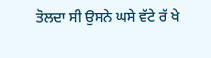ਤੋਲਦਾ ਸੀ ਉਸਨੇ ਘਸੇ ਵੱਟੇ ਰੱ ਖੇ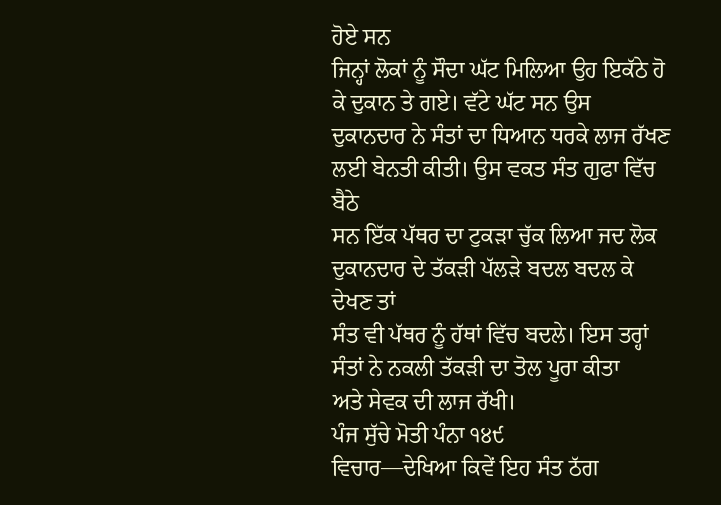ਹੋਏ ਸਨ
ਜਿਨ੍ਹਾਂ ਲੋਕਾਂ ਨੂੰ ਸੌਦਾ ਘੱਟ ਮਿਲਿਆ ਉਹ ਇਕੱਠੇ ਹੋ ਕੇ ਦੁਕਾਨ ਤੇ ਗਏ। ਵੱਟੇ ਘੱਟ ਸਨ ਉਸ
ਦੁਕਾਨਦਾਰ ਨੇ ਸੰਤਾਂ ਦਾ ਧਿਆਨ ਧਰਕੇ ਲਾਜ ਰੱਖਣ ਲਈ ਬੇਨਤੀ ਕੀਤੀ। ਉਸ ਵਕਤ ਸੰਤ ਗੁਫਾ ਵਿੱਚ ਬੈਠੇ
ਸਨ ਇੱਕ ਪੱਥਰ ਦਾ ਟੁਕੜਾ ਚੁੱਕ ਲਿਆ ਜਦ ਲੋਕ ਦੁਕਾਨਦਾਰ ਦੇ ਤੱਕੜੀ ਪੱਲੜੇ ਬਦਲ ਬਦਲ ਕੇ ਦੇਖਣ ਤਾਂ
ਸੰਤ ਵੀ ਪੱਥਰ ਨੂੰ ਹੱਥਾਂ ਵਿੱਚ ਬਦਲੇ। ਇਸ ਤਰ੍ਹਾਂ ਸੰਤਾਂ ਨੇ ਨਕਲੀ ਤੱਕੜੀ ਦਾ ਤੋਲ ਪੂਰਾ ਕੀਤਾ
ਅਤੇ ਸੇਵਕ ਦੀ ਲਾਜ ਰੱਖੀ।
ਪੰਜ ਸੁੱਚੇ ਮੋਤੀ ਪੰਨਾ ੧੪੯
ਵਿਚਾਰ—ਦੇਖਿਆ ਕਿਵੇਂ ਇਹ ਸੰਤ ਠੱਗ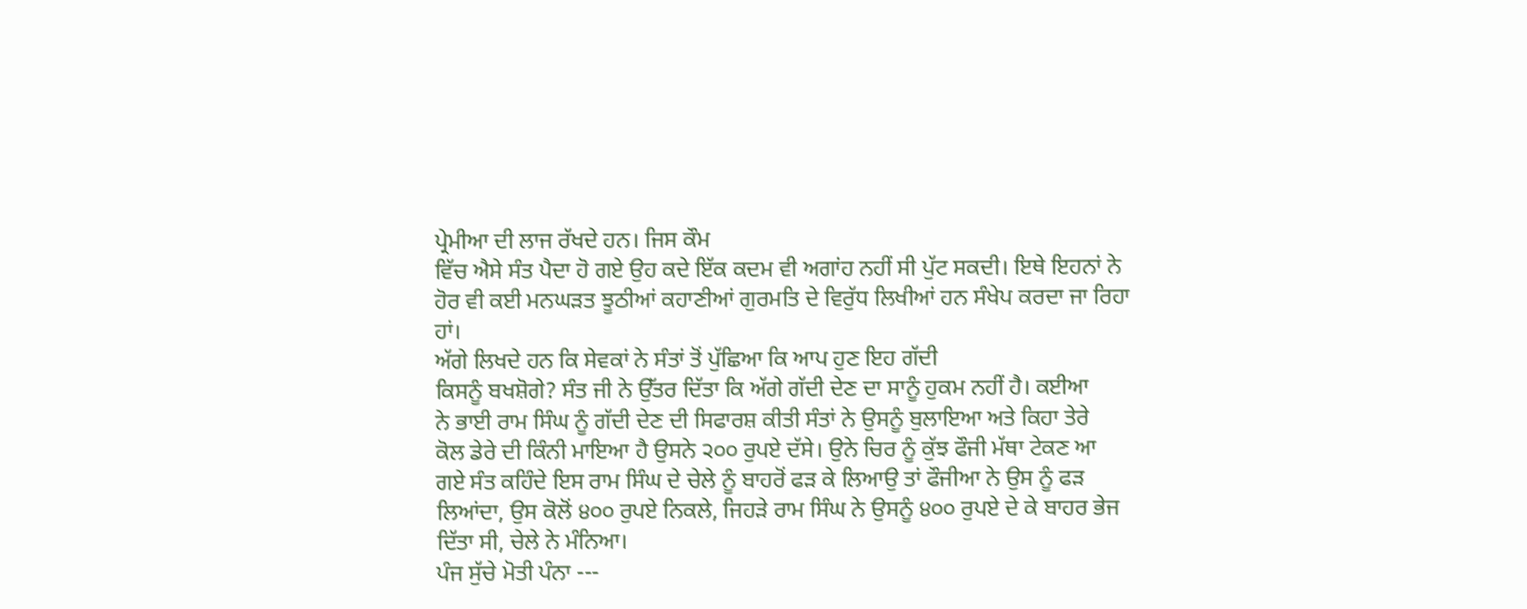ਪ੍ਰੇਮੀਆ ਦੀ ਲਾਜ ਰੱਖਦੇ ਹਨ। ਜਿਸ ਕੌਮ
ਵਿੱਚ ਐਸੇ ਸੰਤ ਪੈਦਾ ਹੋ ਗਏ ਉਹ ਕਦੇ ਇੱਕ ਕਦਮ ਵੀ ਅਗਾਂਹ ਨਹੀਂ ਸੀ ਪੁੱਟ ਸਕਦੀ। ਇਥੇ ਇਹਨਾਂ ਨੇ
ਹੋਰ ਵੀ ਕਈ ਮਨਘੜਤ ਝੂਠੀਆਂ ਕਹਾਣੀਆਂ ਗੁਰਮਤਿ ਦੇ ਵਿਰੁੱਧ ਲਿਖੀਆਂ ਹਨ ਸੰਖੇਪ ਕਰਦਾ ਜਾ ਰਿਹਾ
ਹਾਂ।
ਅੱਗੇ ਲਿਖਦੇ ਹਨ ਕਿ ਸੇਵਕਾਂ ਨੇ ਸੰਤਾਂ ਤੋਂ ਪੁੱਛਿਆ ਕਿ ਆਪ ਹੁਣ ਇਹ ਗੱਦੀ
ਕਿਸਨੂੰ ਬਖਸ਼ੋਗੇ? ਸੰਤ ਜੀ ਨੇ ਉੱਤਰ ਦਿੱਤਾ ਕਿ ਅੱਗੇ ਗੱਦੀ ਦੇਣ ਦਾ ਸਾਨੂੰ ਹੁਕਮ ਨਹੀਂ ਹੈ। ਕਈਆ
ਨੇ ਭਾਈ ਰਾਮ ਸਿੰਘ ਨੂੰ ਗੱਦੀ ਦੇਣ ਦੀ ਸਿਫਾਰਸ਼ ਕੀਤੀ ਸੰਤਾਂ ਨੇ ਉਸਨੂੰ ਬੁਲਾਇਆ ਅਤੇ ਕਿਹਾ ਤੇਰੇ
ਕੋਲ ਡੇਰੇ ਦੀ ਕਿੰਨੀ ਮਾਇਆ ਹੈ ਉਸਨੇ ੨੦੦ ਰੁਪਏ ਦੱਸੇ। ਉਨੇ ਚਿਰ ਨੂੰ ਕੁੱਝ ਫੌਜੀ ਮੱਥਾ ਟੇਕਣ ਆ
ਗਏ ਸੰਤ ਕਹਿੰਦੇ ਇਸ ਰਾਮ ਸਿੰਘ ਦੇ ਚੇਲੇ ਨੂੰ ਬਾਹਰੋਂ ਫੜ ਕੇ ਲਿਆਉ ਤਾਂ ਫੌਜੀਆ ਨੇ ਉਸ ਨੂੰ ਫੜ
ਲਿਆਂਦਾ, ਉਸ ਕੋਲੋਂ ੪੦੦ ਰੁਪਏ ਨਿਕਲੇ, ਜਿਹੜੇ ਰਾਮ ਸਿੰਘ ਨੇ ਉਸਨੂੰ ੪੦੦ ਰੁਪਏ ਦੇ ਕੇ ਬਾਹਰ ਭੇਜ
ਦਿੱਤਾ ਸੀ, ਚੇਲੇ ਨੇ ਮੰਨਿਆ।
ਪੰਜ ਸੁੱਚੇ ਮੋਤੀ ਪੰਨਾ ---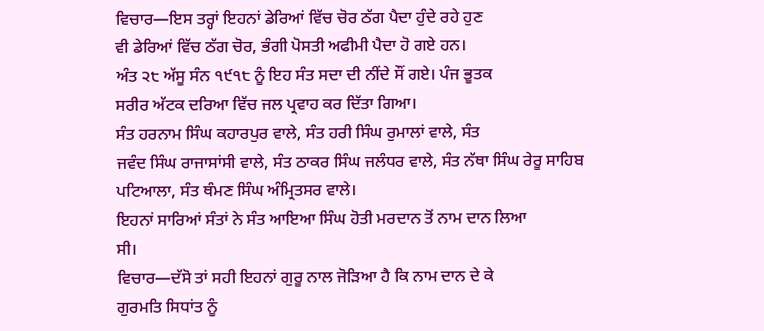ਵਿਚਾਰ—ਇਸ ਤਰ੍ਹਾਂ ਇਹਨਾਂ ਡੇਰਿਆਂ ਵਿੱਚ ਚੋਰ ਠੱਗ ਪੈਦਾ ਹੁੰਦੇ ਰਹੇ ਹੁਣ
ਵੀ ਡੇਰਿਆਂ ਵਿੱਚ ਠੱਗ ਚੋਰ, ਭੰਗੀ ਪੋਸਤੀ ਅਫੀਮੀ ਪੈਦਾ ਹੋ ਗਏ ਹਨ।
ਅੰਤ ੨੮ ਅੱਸੂ ਸੰਨ ੧੯੧੮ ਨੂੰ ਇਹ ਸੰਤ ਸਦਾ ਦੀ ਨੀਂਦੇ ਸੌਂ ਗਏ। ਪੰਜ ਭੂਤਕ
ਸਰੀਰ ਅੱਟਕ ਦਰਿਆ ਵਿੱਚ ਜਲ ਪ੍ਰਵਾਹ ਕਰ ਦਿੱਤਾ ਗਿਆ।
ਸੰਤ ਹਰਨਾਮ ਸਿੰਘ ਕਹਾਰਪੁਰ ਵਾਲੇ, ਸੰਤ ਹਰੀ ਸਿੰਘ ਰੁਮਾਲਾਂ ਵਾਲੇ, ਸੰਤ
ਜਵੰਦ ਸਿੰਘ ਰਾਜਾਸਾਂਸੀ ਵਾਲੇ, ਸੰਤ ਠਾਕਰ ਸਿੰਘ ਜਲੰਧਰ ਵਾਲੇ, ਸੰਤ ਨੱਥਾ ਸਿੰਘ ਰੇਰੂ ਸਾਹਿਬ
ਪਟਿਆਲਾ, ਸੰਤ ਥੰਮਣ ਸਿੰਘ ਅੰਮ੍ਰਿਤਸਰ ਵਾਲੇ।
ਇਹਨਾਂ ਸਾਰਿਆਂ ਸੰਤਾਂ ਨੇ ਸੰਤ ਆਇਆ ਸਿੰਘ ਹੋਤੀ ਮਰਦਾਨ ਤੋਂ ਨਾਮ ਦਾਨ ਲਿਆ
ਸੀ।
ਵਿਚਾਰ—ਦੱਸੋ ਤਾਂ ਸਹੀ ਇਹਨਾਂ ਗੁਰੂ ਨਾਲ ਜੋੜਿਆ ਹੈ ਕਿ ਨਾਮ ਦਾਨ ਦੇ ਕੇ
ਗੁਰਮਤਿ ਸਿਧਾਂਤ ਨੂੰ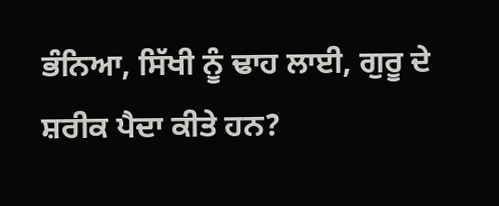ਭੰਨਿਆ, ਸਿੱਖੀ ਨੂੰ ਢਾਹ ਲਾਈ, ਗੁਰੂ ਦੇ ਸ਼ਰੀਕ ਪੈਦਾ ਕੀਤੇ ਹਨ?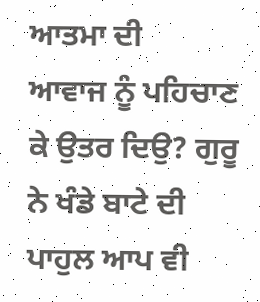ਆਤਮਾ ਦੀ
ਆਵਾਜ ਨੂੰ ਪਹਿਚਾਣ ਕੇ ਉਤਰ ਦਿਉ? ਗੁਰੂ ਨੇ ਖੰਡੇ ਬਾਟੇ ਦੀ ਪਾਹੁਲ ਆਪ ਵੀ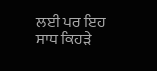ਲਈ ਪਰ ਇਹ ਸਾਧ ਕਿਹੜੇ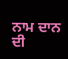ਨਾਮ ਦਾਨ ਦੀ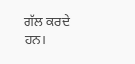ਗੱਲ ਕਰਦੇ ਹਨ।